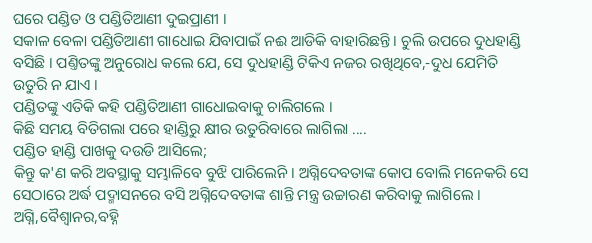ଘରେ ପଣ୍ଡିତ ଓ ପଣ୍ଡିତିଆଣୀ ଦୁଇପ୍ରାଣୀ ।
ସକାଳ ବେଳା ପଣ୍ଡିତିଆଣୀ ଗାଧୋଇ ଯିବାପାଇଁ ନଈ ଆଡିକି ବାହାରିଛନ୍ତି । ଚୁଲି ଉପରେ ଦୁଧହାଣ୍ଡି ବସିଛି । ପଣ୍ତିତଙ୍କୁ ଅନୁରୋଧ କଲେ ଯେ, ସେ ଦୁଧହାଣ୍ଡି ଟିକିଏ ନଜର ରଖିଥିବେ,-ଦୁଧ ଯେମିତି ଉତୁରି ନ ଯାଏ ।
ପଣ୍ଡିତଙ୍କୁ ଏତିକି କହି ପଣ୍ଡିତିଆଣୀ ଗାଧୋଇବାକୁ ଚାଲିଗଲେ ।
କିଛି ସମୟ ବିତିଗଲା ପରେ ହାଣ୍ଡିରୁ କ୍ଷୀର ଉତୁରିବାରେ ଲାଗିଲା ....
ପଣ୍ଡିତ ହାଣ୍ଡି ପାଖକୁ ଦଉଡି ଆସିଲେ;
କିନ୍ତୁ କ'ଣ କରି ଅବସ୍ଥାକୁ ସମ୍ଭାଳିବେ ବୁଝି ପାରିଲେନି । ଅଗ୍ନିଦେବତାଙ୍କ କୋପ ବୋଲି ମନେକରି ସେ ସେଠାରେ ଅର୍ଦ୍ଧ ପଦ୍ମାସନରେ ବସି ଅଗ୍ନିଦେବତାଙ୍କ ଶାନ୍ତି ମନ୍ତ୍ର ଉଚ୍ଚାରଣ କରିବାକୁ ଲାଗିଲେ ।
ଅଗ୍ନି,ବୈଶ୍ବାନର,ବହ୍ନି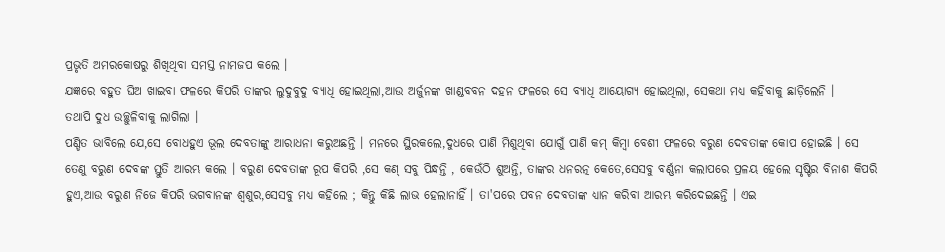ପ୍ରଭୃତି ଅମରକୋଷରୁ ଶିଖିଥିବା ସମସ୍ତ ନାମଜପ କଲେ ।
ଯଜ୍ଞରେ ବହୁତ ଘିଅ ଖାଇବା ଫଳରେ କିପରି ତାଙ୍କର ଲୁଦୁବୁଦୁ ବ୍ୟାଧି ହୋଇଥିଲା,ଆଉ ଅର୍ଜୁନଙ୍କ ଖାଣ୍ଡବବନ ଦହନ ଫଳରେ ସେ ବ୍ୟାଧି ଆୟୋଗ୍ୟ ହୋଇଥିଲା, ସେକଥା ମଧ୍ଯ କହିବାକୁ ଛାଡ଼ିଲେନି ।
ତଥାପି ଦୁଧ ଉଚ୍ଛୁଳିବାକୁ ଲାଗିଲା ।
ପଣ୍ଡିତ ଭାବିଲେ ଯେ,ସେ ବୋଧହୁଏ ଭୂଲ ଦେବତାଙ୍କୁ ଆରାଧନା କରୁଅଛନ୍ତି । ମନରେ ସ୍ଥିରକଲେ,ଦୁଧରେ ପାଣି ମିଶୁଥିବା ଯୋଗୁଁ ପାଣି କମ୍ କିମ୍ବା ବେଶୀ ଫଳରେ ବରୁଣ ଦେବତାଙ୍କ କୋପ ହୋଇଛି । ସେ ତେଣୁ ବରୁଣ ଦେବଙ୍କ ସ୍ତୁତି ଆରମ୍ଭ କଲେ । ବରୁଣ ଦେବତାଙ୍କ ରୂପ କିପରି ,ସେ କଣ୍ ସବୁ ପିନ୍ଧନ୍ତି , କେଉଁଠି ଶୁଅନ୍ତି, ତାଙ୍କର ଧନରତ୍ନ କେତେ,ସେସବୁ ବର୍ଣ୍ଣନା କଲାପରେ ପ୍ରଳୟ ହେଲେ ସୃଷ୍ଟିର ବିନାଶ କିପରି ହୁଏ,ଆଉ ବରୁଣ ନିଜେ କିପରି ଭଗବାନଙ୍କ ଶ୍ବଶୁର,ସେସବୁ ମଧ୍ଯ କହିଲେ ; କିନ୍ତୁ କିଛି ଲାଭ ହେଲାନାହିଁ । ତା'ପରେ ପବନ ଦେବତାଙ୍କ ଧ୍ଯାନ କରିବା ଆରମ୍ଭ କରିଦେଇଛନ୍ତି । ଏଇ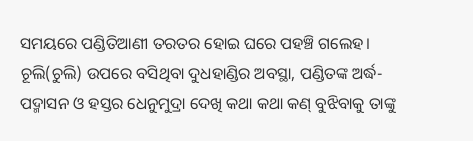ସମୟରେ ପଣ୍ଡିତିଆଣୀ ତରତର ହୋଇ ଘରେ ପହଞ୍ଚି ଗଲେହ। ଚୂଲି(ଚୁଲି) ଉପରେ ବସିଥିବା ଦୁଧହାଣ୍ଡିର ଅବସ୍ଥା, ପଣ୍ଡିତଙ୍କ ଅର୍ଦ୍ଧ-ପଦ୍ମାସନ ଓ ହସ୍ତର ଧେନୁମୁଦ୍ରା ଦେଖି କଥା କଥା କଣ୍ ବୁଝିବାକୁ ତାଙ୍କୁ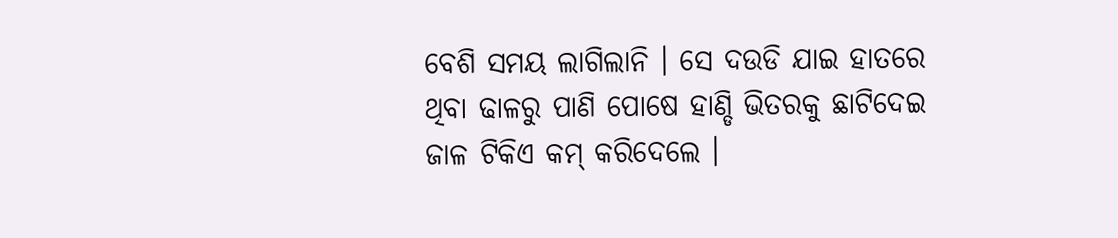ବେଶି ସମୟ ଲାଗିଲାନି । ସେ ଦଉଡି ଯାଇ ହାତରେ ଥିବା ଢାଳରୁ ପାଣି ପୋଷେ ହାଣ୍ଡି ଭିତରକୁ ଛାଟିଦେଇ ଜାଳ ଟିକିଏ କମ୍ କରିଦେଲେ ।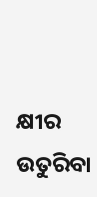କ୍ଷୀର ଉତୁରିବା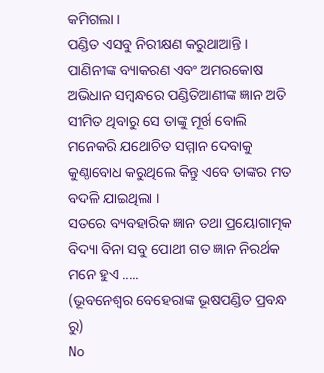କମିଗଲା ।
ପଣ୍ଡିତ ଏସବୁ ନିରୀକ୍ଷଣ କରୁଥାଆନ୍ତି ।
ପାଣିନୀଙ୍କ ବ୍ୟାକରଣ ଏବଂ ଅମରକୋଷ ଅଭିଧାନ ସମ୍ବନ୍ଧରେ ପଣ୍ଡିତିଆଣୀଙ୍କ ଜ୍ଞାନ ଅତି ସୀମିତ ଥିବାରୁ ସେ ତାଙ୍କୁ ମୂର୍ଖ ବୋଲି ମନେକରି ଯଥୋଚିତ ସମ୍ମାନ ଦେବାକୁ କୁଣ୍ଠାବୋଧ କରୁଥିଲେ କିନ୍ତୁ ଏବେ ତାଙ୍କର ମତ ବଦଳି ଯାଇଥିଲା ।
ସତରେ ବ୍ୟବହାରିକ ଜ୍ଞାନ ତଥା ପ୍ରୟୋଗାତ୍ମକ ବିଦ୍ୟା ବିନା ସବୁ ପୋଥୀ ଗତ ଜ୍ଞାନ ନିରର୍ଥକ ମନେ ହୁଏ .....
(ଭୂବନେଶ୍ବର ବେହେରାଙ୍କ ଭୂଷପଣ୍ଡିତ ପ୍ରବନ୍ଧ ରୁ)
No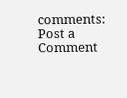comments:
Post a Comment